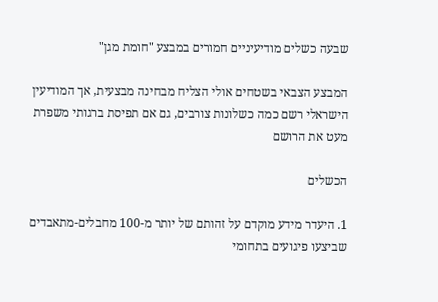שבעה כשלים מודיעיניים חמורים במבצע "חומת מגן"

המבצע הצבאי בשטחים אולי הצליח מבחינה מבצעית, אך המודיעין הישראלי רשם כמה כשלונות צורבים, גם אם תפיסת ברגותי משפרת מעט את הרושם

הכשלים

1. היעדר מידע מוקדם על זהותם של יותר מ-100 מחבלים-מתאבדים שביצעו פיגועים בתחומי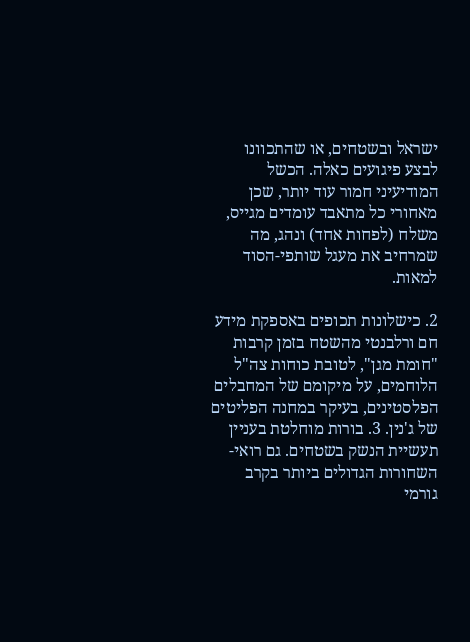ישראל ובשטחים, או שהתכוונו לבצע פיגועים כאלה. הכשל המודיעיני חמור עוד יותר, שכן מאחורי כל מתאבד עומדים מגייס, משלח (לפחות אחד) ונהג, מה שמרחיב את מעגל שותפי-הסוד למאות.

2. כישלונות תכופים באספקת מידע חם ורלבנטי מהשטח בזמן קרבות "חומת מגן", לטובת כוחות צה"ל הלוחמים, על מיקומם של המחבלים הפלסטינים, בעיקר במחנה הפליטים של ג'נין. 3. בורות מוחלטת בעניין תעשיית הנשק בשטחים. גם רואי-השחורות הגדולים ביותר בקרב גורמי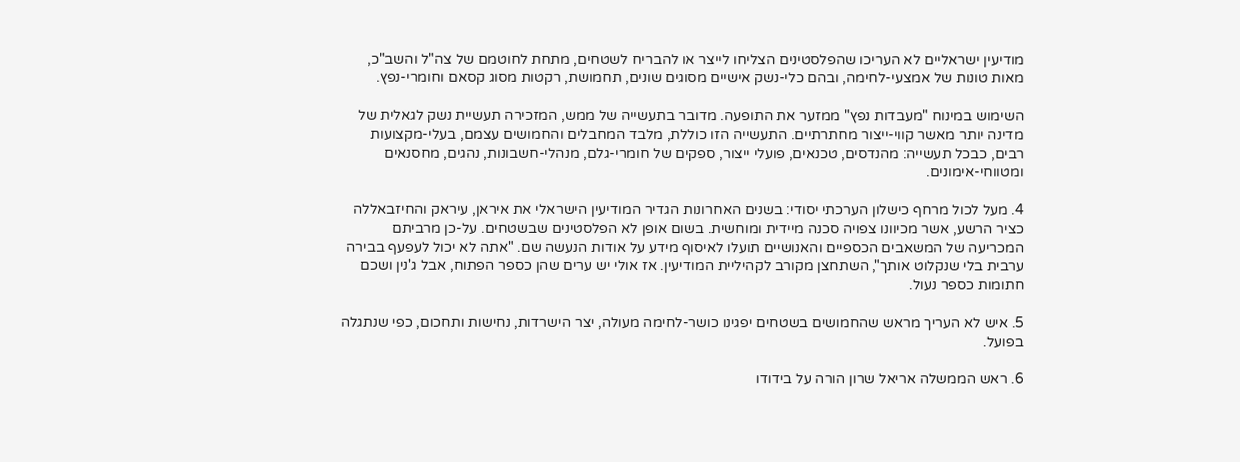מודיעין ישראליים לא העריכו שהפלסטינים הצליחו לייצר או להבריח לשטחים, מתחת לחוטמם של צה"ל והשב"כ, מאות טונות של אמצעי-לחימה, ובהם כלי-נשק אישיים מסוגים שונים, תחמושת, רקטות מסוג קסאם וחומרי-נפץ.

השימוש במינוח "מעבדות נפץ" ממזער את התופעה. מדובר בתעשייה של ממש, המזכירה תעשיית נשק לגאלית של מדינה יותר מאשר קווי-ייצור מחתרתיים. התעשייה הזו כוללת, מלבד המחבלים והחמושים עצמם, בעלי-מקצועות רבים, כבכל תעשייה: מהנדסים, טכנאים, פועלי ייצור, ספקים של חומרי-גלם, מנהלי-חשבונות, נהגים, מחסנאים ומטווחי-אימונים.

4. מעל לכול מרחף כישלון הערכתי יסודי: בשנים האחרונות הגדיר המודיעין הישראלי את איראן, עיראק והחיזבאללה כציר הרשע, אשר מכיוונו צפויה סכנה מיידית ומוחשית. בשום אופן לא הפלסטינים שבשטחים. על-כן מרביתם המכריעה של המשאבים הכספיים והאנושיים תועלו לאיסוף מידע על אודות הנעשה שם. "אתה לא יכול לעפעף בבירה ערבית בלי שנקלוט אותך", השתחצן מקורב לקהיליית המודיעין. אז אולי יש ערים שהן כספר הפתוח, אבל ג'נין ושכם חתומות כספר נעול.

5. איש לא העריך מראש שהחמושים בשטחים יפגינו כושר-לחימה מעולה, יצר הישרדות, נחישות ותחכום, כפי שנתגלה בפועל.

6. ראש הממשלה אריאל שרון הורה על בידודו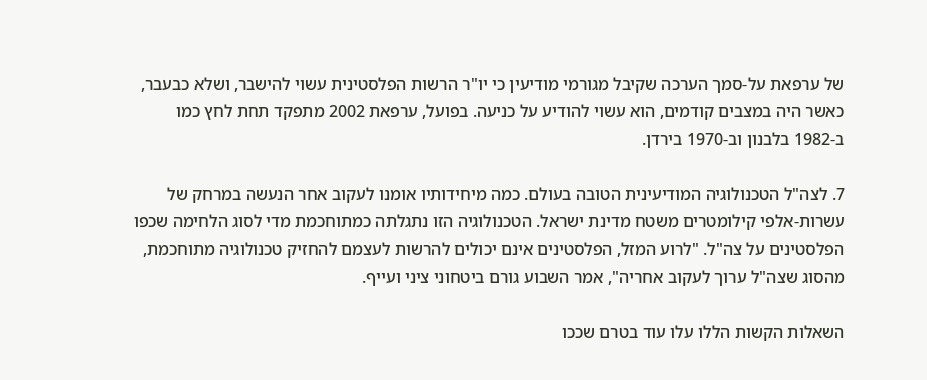של ערפאת על-סמך הערכה שקיבל מגורמי מודיעין כי יו"ר הרשות הפלסטינית עשוי להישבר, ושלא כבעבר, כאשר היה במצבים קודמים, הוא עשוי להודיע על כניעה. בפועל, ערפאת 2002 מתפקד תחת לחץ כמו ב-1982 בלבנון וב-1970 בירדן.

7. לצה"ל הטכנולוגיה המודיעינית הטובה בעולם. כמה מיחידותיו אומנו לעקוב אחר הנעשה במרחק של עשרות-אלפי קילומטרים משטח מדינת ישראל. הטכנולוגיה הזו נתגלתה כמתוחכמת מדי לסוג הלחימה שכפו הפלסטינים על צה"ל. "לרוע המזל, הפלסטינים אינם יכולים להרשות לעצמם להחזיק טכנולוגיה מתוחכמת, מהסוג שצה"ל ערוך לעקוב אחריה", אמר השבוע גורם ביטחוני ציני ועייף.

השאלות הקשות הללו עלו עוד בטרם שככו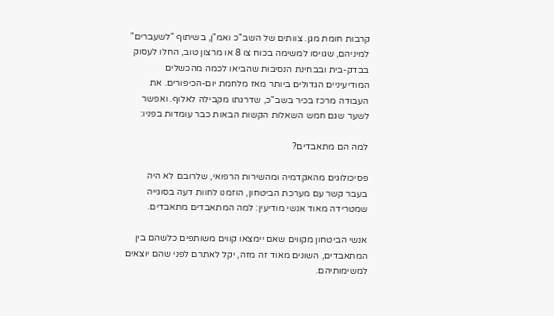קרבות חומת מגן. צוותים של השב"כ ואמ"ן, בשיתוף "לשעברים" למיניהם, שגויסו למשימה בכוח צו 8 או מרצון טוב, החלו לעסוק בבדק-בית ובבחינת הנסיבות שהביאו לכמה מהכשלים המודיעיניים הגדולים ביותר מאז מלחמת יום-הכיפורים. את העבודה מרכז בכיר בשב"כ, שדרגתו מקבילה לאלוף. ואפשר לשער שגם חמש השאלות הקשות הבאות כבר עומדות בפניו:

למה הם מתאבדים?

פסיכולוגים מהאקדמיה ומהשירות הרפואי, שלרובם לא היה בעבר קשר עם מערכת הביטחון, הוזמנו לחוות דעה בסוגייה שמטרידה מאוד אנשי מודיעין: למה המתאבדים מתאבדים.

אנשי הביטחון מקווים שאם יימצאו קווים משותפים כלשהם בין המתאבדים, השונים מאוד זה מזה, יקל לאתרם לפני שהם יוצאים למשימותיהם.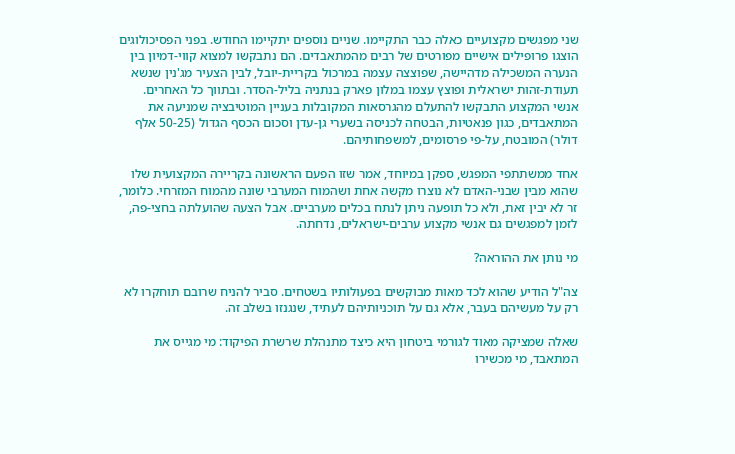שני מפגשים מקצועיים כאלה כבר התקיימו. שניים נוספים יתקיימו החודש. בפני הפסיכולוגים הוצגו פרופילים אישיים מפורטים של רבים מהמתאבדים. הם נתבקשו למצוא קווי-דמיון בין הנערה המשכילה מדהיישה, שפוצצה עצמה במרכול בקריית-יובל, לבין הצעיר מג'נין שנשא תעודת-זהות ישראלית ופוצץ עצמו במלון פארק בנתניה בליל-הסדר. ובתווך כל האחרים. אנשי המקצוע התבקשו להתעלם מהגרסאות המקובלות בעניין המוטיבציה שמניעה את המתאבדים, כגון פנאטיות, הבטחה לכניסה בשערי גן-עדן וסכום הכסף הגדול (50-25 אלף דולר) המובטח, על-פי פרסומים, למשפחותיהם.

אחד ממשתתפי המפגש, ספקן במיוחד, אמר שזו הפעם הראשונה בקריירה המקצועית שלו שהוא מבין שבני-האדם לא נוצרו מקשה אחת ושהמוח המערבי שונה מהמוח המזרחי. כלומר, זר לא יבין זאת, ולא כל תופעה ניתן לנתח בכלים מערביים. אבל הצעה שהועלתה בחצי-פה, לזמן למפגשים גם אנשי מקצוע ערבים-ישראלים, נדחתה.

מי נותן את ההוראה?

צה"ל הודיע שהוא לכד מאות מבוקשים בפעולותיו בשטחים. סביר להניח שרובם תוחקרו לא רק על מעשיהם בעבר, אלא גם על תוכניותיהם לעתיד, שנגנזו בשלב זה.

שאלה שמציקה מאוד לגורמי ביטחון היא כיצד מתנהלת שרשרת הפיקוד: מי מגייס את המתאבד, מי מכשירו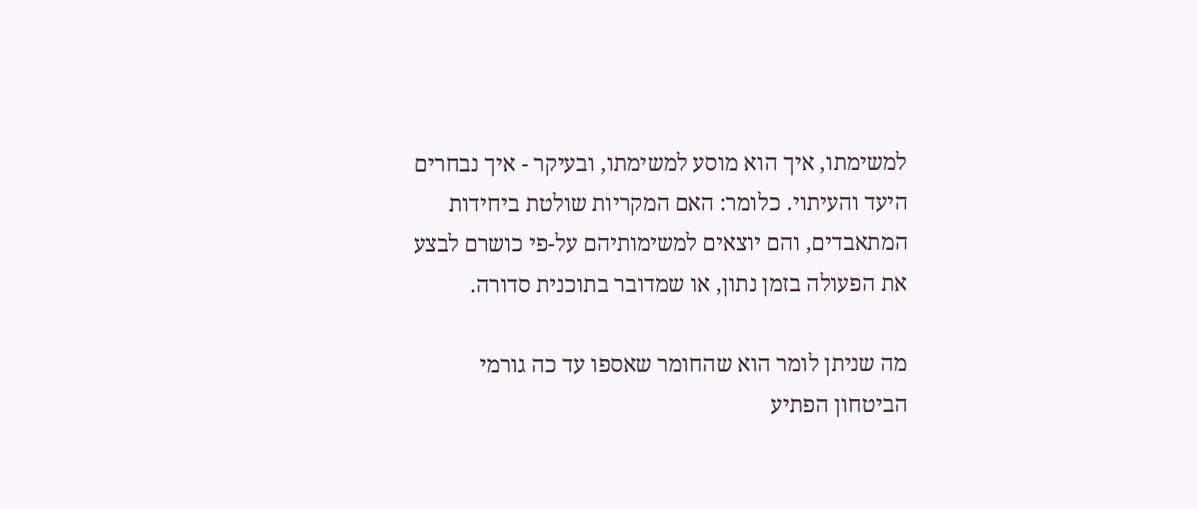למשימתו, איך הוא מוסע למשימתו, ובעיקר - איך נבחרים היעד והעיתוי. כלומר: האם המקריות שולטת ביחידות המתאבדים, והם יוצאים למשימותיהם על-פי כושרם לבצע את הפעולה בזמן נתון, או שמדובר בתוכנית סדורה.

מה שניתן לומר הוא שהחומר שאספו עד כה גורמי הביטחון הפתיע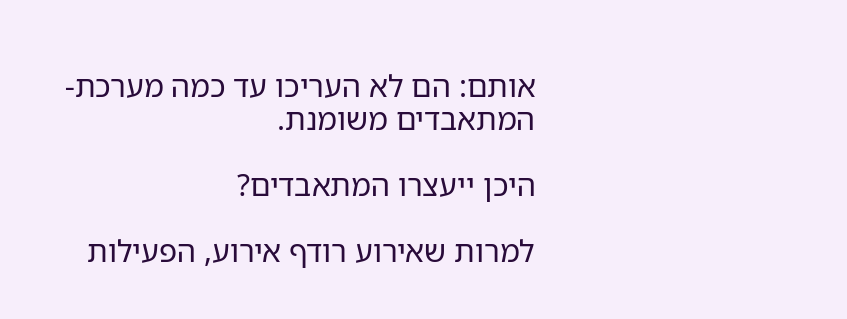אותם: הם לא העריכו עד כמה מערכת-המתאבדים משומנת.

היכן ייעצרו המתאבדים?

למרות שאירוע רודף אירוע, הפעילות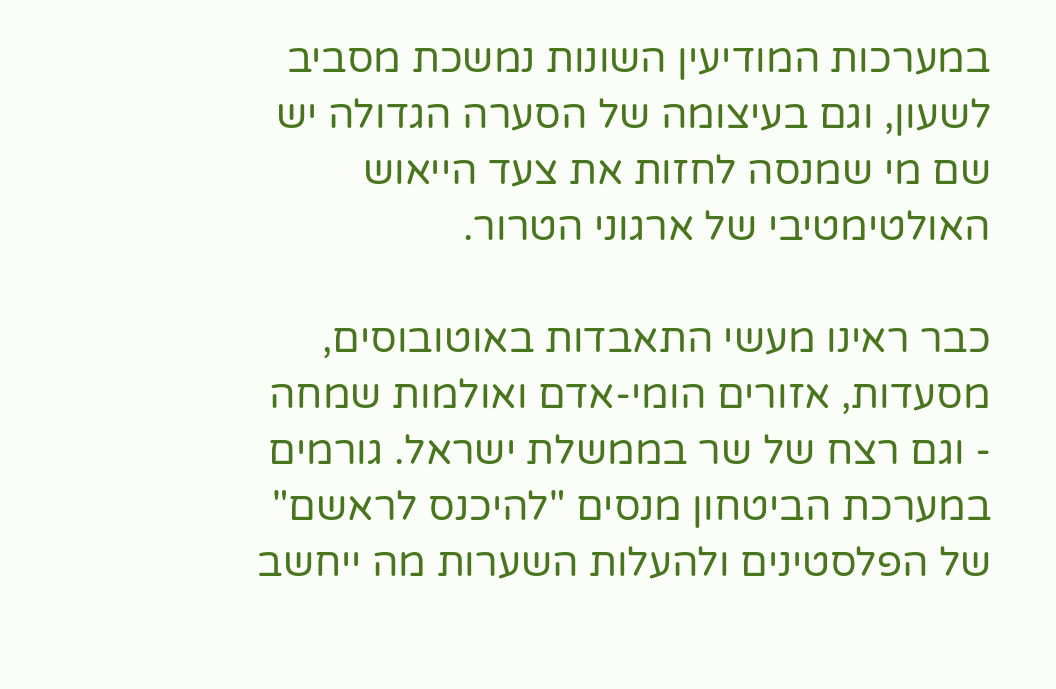במערכות המודיעין השונות נמשכת מסביב לשעון, וגם בעיצומה של הסערה הגדולה יש שם מי שמנסה לחזות את צעד הייאוש האולטימטיבי של ארגוני הטרור.

כבר ראינו מעשי התאבדות באוטובוסים, מסעדות, אזורים הומי-אדם ואולמות שמחה - וגם רצח של שר בממשלת ישראל. גורמים במערכת הביטחון מנסים "להיכנס לראשם" של הפלסטינים ולהעלות השערות מה ייחשב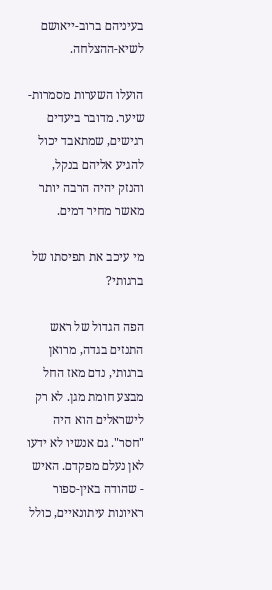בעיניהם ברוב-ייאושם לשיא-ההצלחה.

הועלו השערות מסמרות-שיער. מדובר ביעדים רגישים, שמתאבד יכול להגיע אליהם בנקל, והנזק יהיה הרבה יותר מאשר מחיר דמים.

מי עיכב את תפיסתו של ברגותי?

הפה הגדול של ראש התנזים בגדה, מרואן ברגותי, נדם מאז החל מבצע חומת מגן. לא רק לישראלים הוא היה "חסר". גם אנשיו לא ידעו לאן נעלם מפקדם. האיש - שהודה באין-ספור ראיונות עיתונאיים, כולל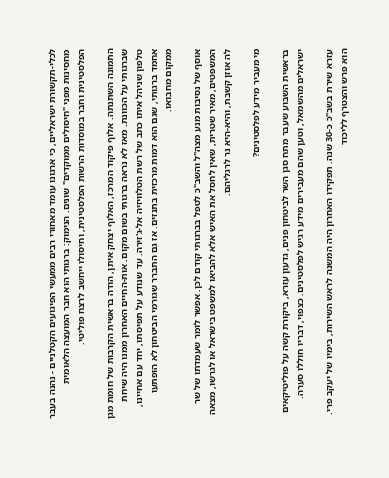לכלי-תקשורת ישראליים, כי ארגונו עומד מאחורי רבים ממעשי הפיגועים הקטלניים - נהנה בעבר מחסינות מפני "חיסולים ממוקדים" שונים. הנימוק: ברגותי הוא חבר המועצה הלאומית הפלסטינית וחבר במוסדות הרשות הפלסטינית, וחיסולו ייחשב לרצח פוליטי.

התמונה השתנתה. אלוף פיקוד המרכז, האלוף יצחק איתן, הודה בראשית הקרבות של חומת מגן שברגותי על הכוונת. מאז לא נראה ברגותי בשום מקום. אות-החיים האחרון ממנו היה שיחת טלפון שניהל איתו כתב של רשת הטלוויזיה אל-ג'זירה. עד שנודע על תפיסתו, יחד עם אחיינו, אחמד ברגותי, שגם הוא דמות מרכזית בתנזים. אז גם התברר שגורמי הביטחון לא הופתעו ממקום מחבואו.

אוסף של נסיבות מנע מצה"ל והשב"כ לטפל בברגותי קודם לכן. אפשר לומר שעמדתו של שר המשפטים, מאיר שטרית, שאין לחסל את האיש אלא להביאו למשפט בישראל או לגרשו, מצאה לה אוזן קשבת, והיא-היא נר לרגליהם.

מי מעביר מידע לפלסטינים?

בראשית השבוע שעבר מתח סגן השר לביטחון פנים, גדעון עזרא, ביקורת קשה על פוליטיקאים ישראלים מהשמאל, וטען שהם מעבירים מידע רגיש לפלסטינים. כצפוי, דבריו חוללו סערה.

עזרא שירת בשב"כ כ-30 שנה. תפקידו האחרון היה המשנה לראש השירות, בימיו של יעקב פרי. הוא פרש והצטרף לליכוד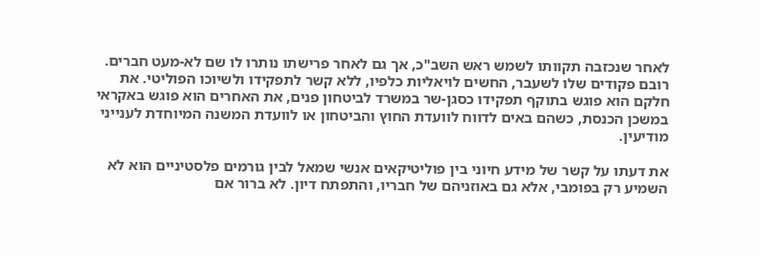לאחר שנכזבה תקוותו לשמש ראש השב"כ, אך גם לאחר פרישתו נותרו לו שם לא-מעט חברים. רובם פקודים שלו לשעבר, החשים לויאליות כלפיו, ללא קשר לתפקידו ולשיוכו הפוליטי. את חלקם הוא פוגש בתוקף תפקידו כסגן-שר במשרד לביטחון פנים, את האחרים הוא פוגש באקראי במשכן הכנסת, כשהם באים לדווח לוועדת החוץ והביטחון או לוועדת המשנה המיוחדת לענייני מודיעין.

את דעתו על קשר של מידע חיוני בין פוליטיקאים אנשי שמאל לבין גורמים פלסטיניים הוא לא השמיע רק בפומבי, אלא גם באוזניהם של חבריו, והתפתח דיון. לא ברור אם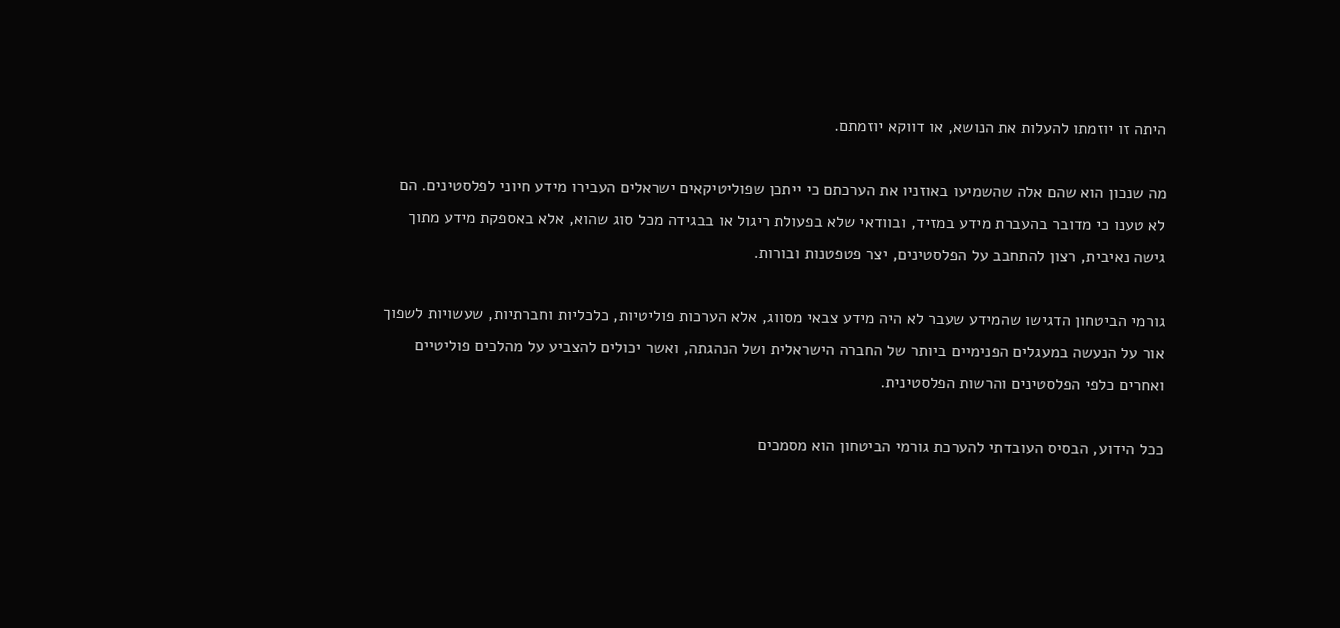היתה זו יוזמתו להעלות את הנושא, או דווקא יוזמתם.

מה שנכון הוא שהם אלה שהשמיעו באוזניו את הערכתם כי ייתכן שפוליטיקאים ישראלים העבירו מידע חיוני לפלסטינים. הם לא טענו כי מדובר בהעברת מידע במזיד, ובוודאי שלא בפעולת ריגול או בבגידה מכל סוג שהוא, אלא באספקת מידע מתוך גישה נאיבית, רצון להתחבב על הפלסטינים, יצר פטפטנות ובורות.

גורמי הביטחון הדגישו שהמידע שעבר לא היה מידע צבאי מסווג, אלא הערכות פוליטיות, כלכליות וחברתיות, שעשויות לשפוך אור על הנעשה במעגלים הפנימיים ביותר של החברה הישראלית ושל הנהגתה, ואשר יכולים להצביע על מהלכים פוליטיים ואחרים כלפי הפלסטינים והרשות הפלסטינית.

ככל הידוע, הבסיס העובדתי להערכת גורמי הביטחון הוא מסמכים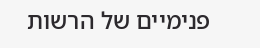פנימיים של הרשות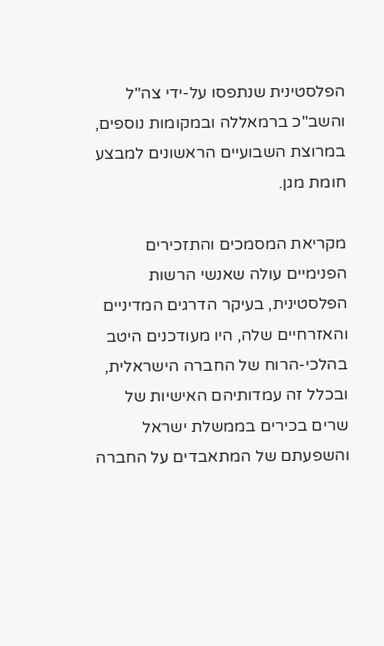הפלסטינית שנתפסו על-ידי צה"ל והשב"כ ברמאללה ובמקומות נוספים, במרוצת השבועיים הראשונים למבצע חומת מגן.

מקריאת המסמכים והתזכירים הפנימיים עולה שאנשי הרשות הפלסטינית, בעיקר הדרגים המדיניים והאזרחיים שלה, היו מעודכנים היטב בהלכי-הרוח של החברה הישראלית, ובכלל זה עמדותיהם האישיות של שרים בכירים בממשלת ישראל והשפעתם של המתאבדים על החברה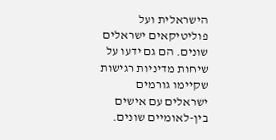הישראלית ועל פוליטיקאים ישראלים שונים. הם גם ידעו על שיחות מדיניות רגישות שקיימו גורמים ישראלים עם אישים בין-לאומיים שונים.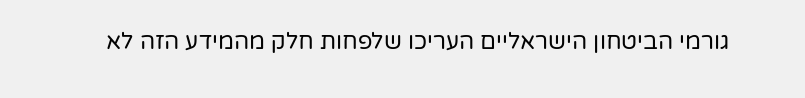גורמי הביטחון הישראליים העריכו שלפחות חלק מהמידע הזה לא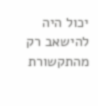יכול היה להישאב רק מהתקשורת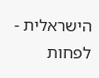הישראלית - לפחות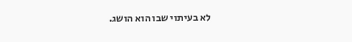לא בעיתוי שבו הוא הושג.